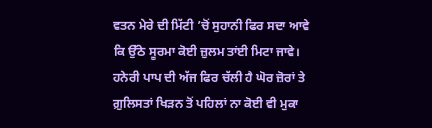ਵਤਨ ਮੇਰੇ ਦੀ ਮਿੱਟੀ ’ਚੋਂ ਸੁਹਾਨੀ ਫਿਰ ਸਦਾ ਆਵੇ
ਕਿ ਉੱਠੇ ਸੂਰਮਾ ਕੋਈ ਜ਼ੁਲਮ ਤਾਂਈ ਮਿਟਾ ਜਾਵੇ।
ਹਨੇਰੀ ਪਾਪ ਦੀ ਅੱਜ ਫਿਰ ਚੱਲੀ ਹੈ ਘੋਰ ਜ਼ੋਰਾਂ ਤੇ
ਗ਼ੁਲਿਸਤਾਂ ਖਿੜਨ ਤੋਂ ਪਹਿਲਾਂ ਨਾ ਕੋਈ ਵੀ ਮੁਕਾ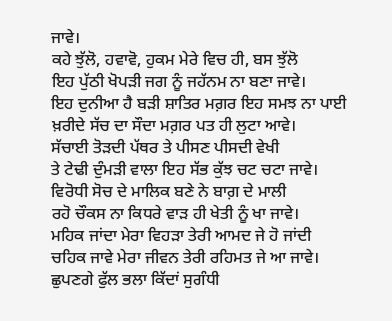ਜਾਵੇ।
ਕਹੇ ਝੁੱਲੋ, ਹਵਾਵੋ, ਹੁਕਮ ਮੇਰੇ ਵਿਚ ਹੀ, ਬਸ ਝੁੱਲੋ
ਇਹ ਪੁੱਠੀ ਖੋਪੜੀ ਜਗ ਨੂੰ ਜਹੱਨਮ ਨਾ ਬਣਾ ਜਾਵੇ।
ਇਹ ਦੁਨੀਆ ਹੈ ਬੜੀ ਸ਼ਾਤਿਰ ਮਗ਼ਰ ਇਹ ਸਮਝ ਨਾ ਪਾਈ
ਖ਼ਰੀਦੇ ਸੱਚ ਦਾ ਸੌਦਾ ਮਗ਼ਰ ਪਤ ਹੀ ਲੁਟਾ ਆਵੇ।
ਸੱਚਾਈ ਤੋੜਦੀ ਪੱਥਰ ਤੇ ਪੀਸਣ ਪੀਸਦੀ ਵੇਖੀ
ਤੇ ਟੇਢੀ ਦੁੰਮੜੀ ਵਾਲਾ ਇਹ ਸੱਭ ਕੁੱਝ ਚਟ ਚਟਾ ਜਾਵੇ।
ਵਿਰੋਧੀ ਸੋਚ ਦੇ ਮਾਲਿਕ ਬਣੇ ਨੇ ਬਾਗ਼ ਦੇ ਮਾਲੀ
ਰਹੋ ਚੌਕਸ ਨਾ ਕਿਧਰੇ ਵਾੜ ਹੀ ਖੇਤੀ ਨੂੰ ਖਾ ਜਾਵੇ।
ਮਹਿਕ ਜਾਂਦਾ ਮੇਰਾ ਵਿਹੜਾ ਤੇਰੀ ਆਮਦ ਜੇ ਹੋ ਜਾਂਦੀ
ਚਹਿਕ ਜਾਵੇ ਮੇਰਾ ਜੀਵਨ ਤੇਰੀ ਰਹਿਮਤ ਜੇ ਆ ਜਾਵੇ।
ਛੁਪਣਗੇ ਫੁੱਲ ਭਲਾ ਕਿੱਦਾਂ ਸੁਗੰਧੀ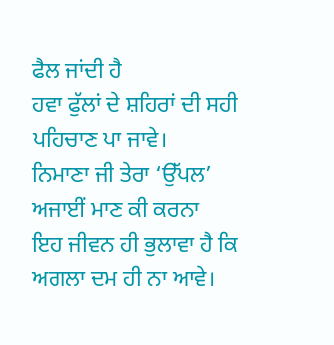ਫੈਲ ਜਾਂਦੀ ਹੈ
ਹਵਾ ਫੁੱਲਾਂ ਦੇ ਸ਼ਹਿਰਾਂ ਦੀ ਸਹੀ ਪਹਿਚਾਣ ਪਾ ਜਾਵੇ।
ਨਿਮਾਣਾ ਜੀ ਤੇਰਾ ‘ਉੱਪਲ’ ਅਜਾਈਂ ਮਾਣ ਕੀ ਕਰਨਾ
ਇਹ ਜੀਵਨ ਹੀ ਭੁਲਾਵਾ ਹੈ ਕਿ ਅਗਲਾ ਦਮ ਹੀ ਨਾ ਆਵੇ।